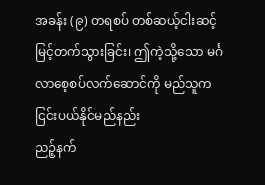အခန်း (၉) တရစပ် တစ်ဆယ့်ငါးဆင့် မြင့်တက်သွားခြင်း၊ ဤကဲ့သို့သော မင်္ဂလာစေ့စပ်လက်ဆောင်ကို မည်သူက ငြင်းပယ်နိုင်မည်နည်း
ညဉ့်နက်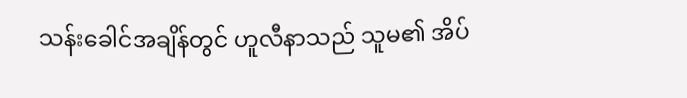သန်းခေါင်အချိန်တွင် ဟူလီနာသည် သူမ၏ အိပ်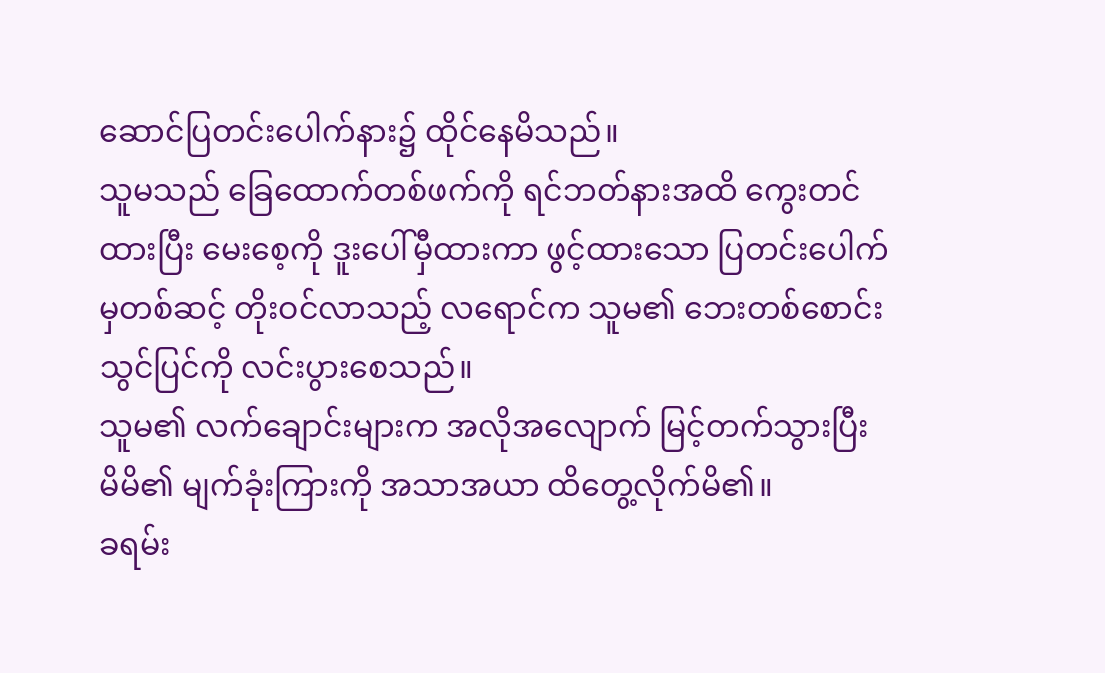ဆောင်ပြတင်းပေါက်နား၌ ထိုင်နေမိသည်။
သူမသည် ခြေထောက်တစ်ဖက်ကို ရင်ဘတ်နားအထိ ကွေးတင်ထားပြီး မေးစေ့ကို ဒူးပေါ်မှီထားကာ ဖွင့်ထားသော ပြတင်းပေါက်မှတစ်ဆင့် တိုးဝင်လာသည့် လရောင်က သူမ၏ ဘေးတစ်စောင်း သွင်ပြင်ကို လင်းပွားစေသည်။
သူမ၏ လက်ချောင်းများက အလိုအလျောက် မြင့်တက်သွားပြီး မိမိ၏ မျက်ခုံးကြားကို အသာအယာ ထိတွေ့လိုက်မိ၏။
ခရမ်း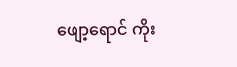ဖျော့ရောင် ကိုး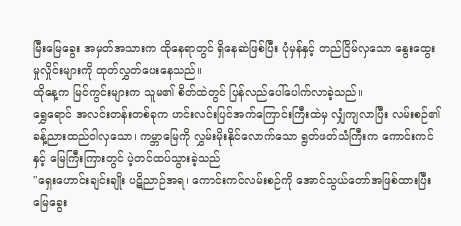မြီးမြေခွေး အမှတ်အသားက ထိုနေရာတွင် ရှိနေဆဲဖြစ်ပြီး ပုံမှန်နှင့် တည်ငြိမ်လှသော နွေးထွေးမှုလှိုင်းများကို ထုတ်လွှတ်ပေးနေသည်။
ထိုနေ့က မြင်ကွင်းများက သူမ၏ စိတ်ထဲတွင် ပြန်လည်ပေါ်ပေါက်လာခဲ့သည်။
ရွှေရောင် အလင်းတန်းတစ်ခုက ဟင်းလင်းပြင်အက်ကြောင်းကြီးထဲမှ လျှံကျလာပြီး လမ်းစဉ်၏ ခန့်ညားထည်ဝါလှသော၊ ကမ္ဘာမြေကို လွှမ်းမိုးနိုင်လောက်သော ရွတ်ဖတ်သံကြီးက ကောင်းကင်နှင့် မြေကြီးကြားတွင် ပဲ့တင်ထပ်သွားခဲ့သည်
"ရှေးဟောင်းချင်းချိုး ပဋိညာဉ်အရ၊ ကောင်းကင်လမ်းစဉ်ကို အောင်သွယ်တော်အဖြစ်ထားပြီး မြေခွေး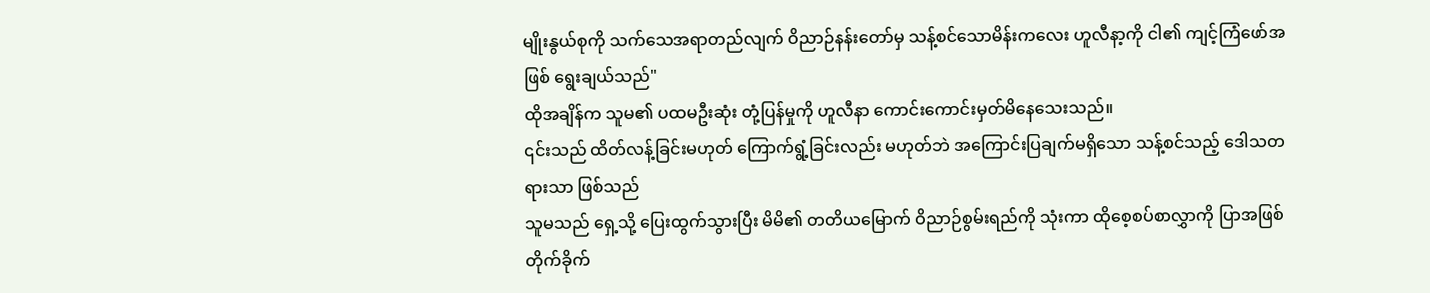မျိုးနွယ်စုကို သက်သေအရာတည်လျက် ဝိညာဉ်နန်းတော်မှ သန့်စင်သောမိန်းကလေး ဟူလီနာ့ကို ငါ၏ ကျင့်ကြံဖော်အဖြစ် ရွေးချယ်သည်"
ထိုအချိန်က သူမ၏ ပထမဦးဆုံး တုံ့ပြန်မှုကို ဟူလီနာ ကောင်းကောင်းမှတ်မိနေသေးသည်။
၎င်းသည် ထိတ်လန့်ခြင်းမဟုတ် ကြောက်ရွံ့ခြင်းလည်း မဟုတ်ဘဲ အကြောင်းပြချက်မရှိသော သန့်စင်သည့် ဒေါသတရားသာ ဖြစ်သည်
သူမသည် ရှေ့သို့ ပြေးထွက်သွားပြီး မိမိ၏ တတိယမြောက် ဝိညာဉ်စွမ်းရည်ကို သုံးကာ ထိုစေ့စပ်စာလွှာကို ပြာအဖြစ် တိုက်ခိုက်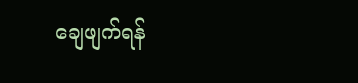ချေဖျက်ရန်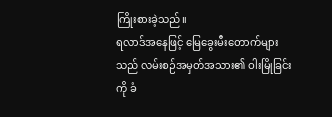ကြိုးစားခဲ့သည်။
ရလာဒ်အနေဖြင့် မြေခွေးမီးတောက်များသည် လမ်းစဉ်အမှတ်အသား၏ ဝါးမြိုခြင်းကို ခံ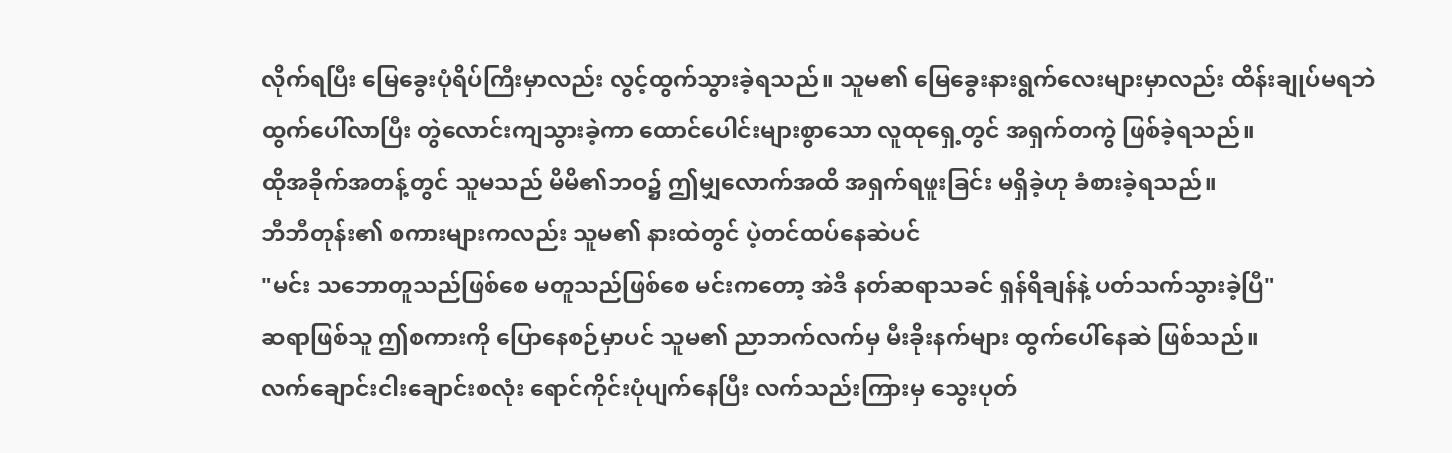လိုက်ရပြီး မြေခွေးပုံရိပ်ကြီးမှာလည်း လွင့်ထွက်သွားခဲ့ရသည်။ သူမ၏ မြေခွေးနားရွက်လေးများမှာလည်း ထိန်းချုပ်မရဘဲ ထွက်ပေါ်လာပြီး တွဲလောင်းကျသွားခဲ့ကာ ထောင်ပေါင်းများစွာသော လူထုရှေ့တွင် အရှက်တကွဲ ဖြစ်ခဲ့ရသည်။
ထိုအခိုက်အတန့်တွင် သူမသည် မိမိ၏ဘဝ၌ ဤမျှလောက်အထိ အရှက်ရဖူးခြင်း မရှိခဲ့ဟု ခံစားခဲ့ရသည်။
ဘီဘီတုန်း၏ စကားများကလည်း သူမ၏ နားထဲတွင် ပဲ့တင်ထပ်နေဆဲပင်
"မင်း သဘောတူသည်ဖြစ်စေ မတူသည်ဖြစ်စေ မင်းကတော့ အဲဒီ နတ်ဆရာသခင် ရှန်ရိချန်နဲ့ ပတ်သက်သွားခဲ့ပြီ"
ဆရာဖြစ်သူ ဤစကားကို ပြောနေစဉ်မှာပင် သူမ၏ ညာဘက်လက်မှ မီးခိုးနက်များ ထွက်ပေါ်နေဆဲ ဖြစ်သည်။
လက်ချောင်းငါးချောင်းစလုံး ရောင်ကိုင်းပုံပျက်နေပြီး လက်သည်းကြားမှ သွေးပုတ်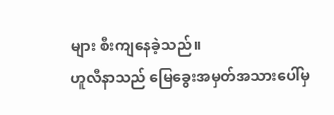များ စီးကျနေခဲ့သည်။
ဟူလီနာသည် မြေခွေးအမှတ်အသားပေါ်မှ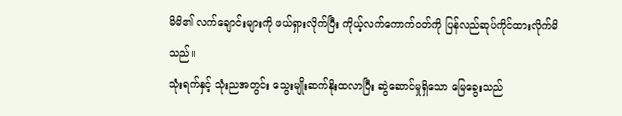မိမိ၏ လက်ချောင်းများကို ဖယ်ရှားလိုက်ပြီး ကိုယ့်လက်ကောက်ဝတ်ကို ပြန်လည်ဆုပ်ကိုင်ထားလိုက်မိသည်။
သုံးရက်နှင့် သုံးညအတွင်း သွေးမျိုးဆက်နိုးထလာပြီး ဆွဲဆောင်မှုရှိသော မြေခွေးသည်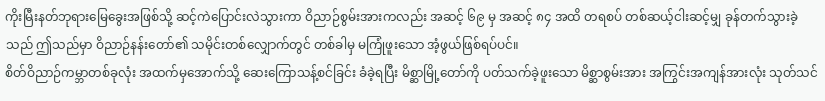ကိုးမြီးနတ်ဘုရားမြေခွေးအဖြစ်သို့ ဆင့်ကဲပြောင်းလဲသွားကာ ဝိညာဉ်စွမ်းအားကလည်း အဆင့် ၆၉ မှ အဆင့် ၈၄ အထိ တရစပ် တစ်ဆယ့်ငါးဆင့်မျှ ခုန်တက်သွားခဲ့သည် ဤသည်မှာ ဝိညာဉ်နန်းတော်၏ သမိုင်းတစ်လျှောက်တွင် တစ်ခါမှ မကြုံဖူးသော အံ့ဖွယ်ဖြစ်ရပ်ပင်။
စိတ်ဝိညာဉ်ကမ္ဘာတစ်ခုလုံး အထက်မှအောက်သို့ ဆေးကြောသန့်စင်ခြင်း ခံခဲ့ရပြီး မိစ္ဆာမြို့တော်ကို ပတ်သက်ခဲ့ဖူးသော မိစ္ဆာစွမ်းအား အကြွင်းအကျန်အားလုံး သုတ်သင်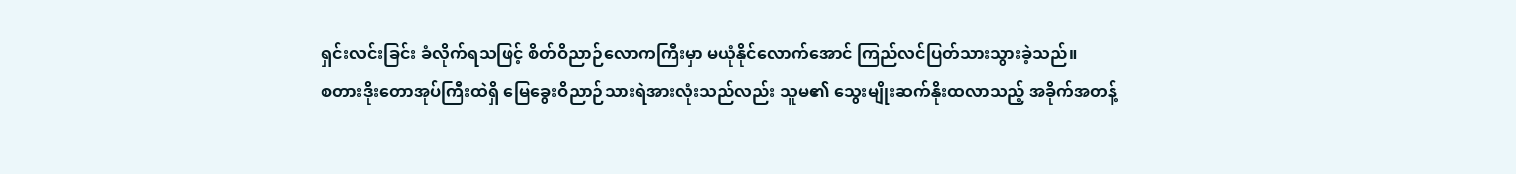ရှင်းလင်းခြင်း ခံလိုက်ရသဖြင့် စိတ်ဝိညာဉ်လောကကြီးမှာ မယုံနိုင်လောက်အောင် ကြည်လင်ပြတ်သားသွားခဲ့သည်။
စတားဒိုးတောအုပ်ကြီးထဲရှိ မြေခွေးဝိညာဉ်သားရဲအားလုံးသည်လည်း သူမ၏ သွေးမျိုးဆက်နိုးထလာသည့် အခိုက်အတန့်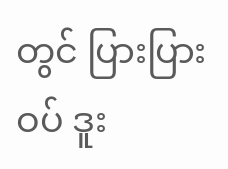တွင် ပြားပြားဝပ် ဒူး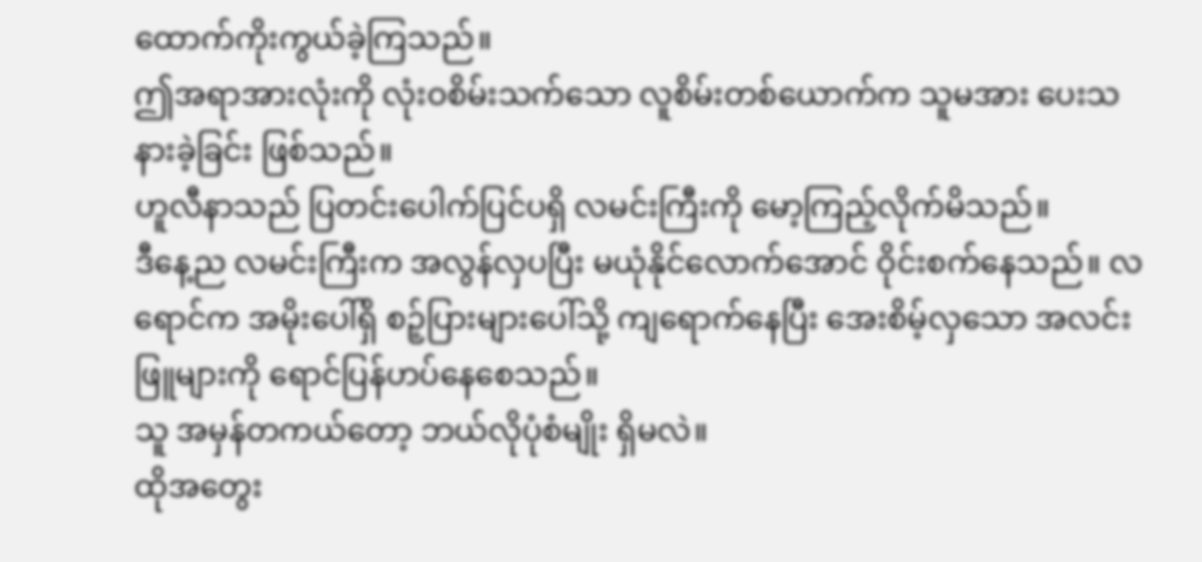ထောက်ကိုးကွယ်ခဲ့ကြသည်။
ဤအရာအားလုံးကို လုံးဝစိမ်းသက်သော လူစိမ်းတစ်ယောက်က သူမအား ပေးသနားခဲ့ခြင်း ဖြစ်သည်။
ဟူလီနာသည် ပြတင်းပေါက်ပြင်ပရှိ လမင်းကြီးကို မော့ကြည့်လိုက်မိသည်။
ဒီနေ့ည လမင်းကြီးက အလွန်လှပပြီး မယုံနိုင်လောက်အောင် ဝိုင်းစက်နေသည်။ လရောင်က အမိုးပေါ်ရှိ စဉ့်ပြားများပေါ်သို့ ကျရောက်နေပြီး အေးစိမ့်လှသော အလင်းဖြူများကို ရောင်ပြန်ဟပ်နေစေသည်။
သူ အမှန်တကယ်တော့ ဘယ်လိုပုံစံမျိုး ရှိမလဲ။
ထိုအတွေး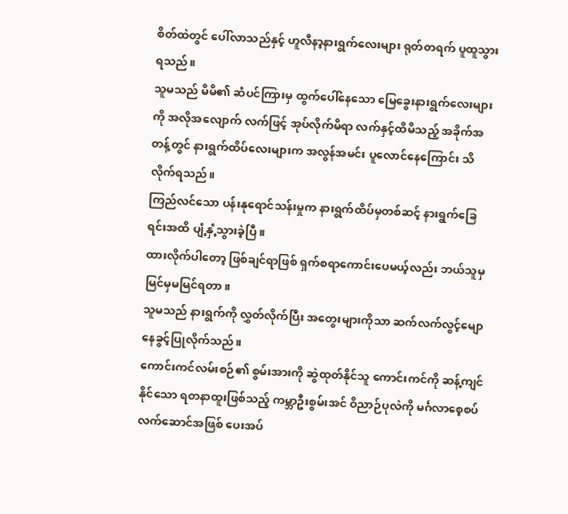စိတ်ထဲတွင် ပေါ်လာသည်နှင့် ဟူလီနာ့နားရွက်လေးများ ရုတ်တရက် ပူထူသွားရသည်။
သူမသည် မိမိ၏ ဆံပင်ကြားမှ ထွက်ပေါ်နေသော မြေခွေးနားရွက်လေးများကို အလိုအလျောက် လက်ဖြင့် အုပ်လိုက်မိရာ လက်နှင့်ထိမိသည့် အခိုက်အတန့်တွင် နားရွက်ထိပ်လေးများက အလွန်အမင်း ပူလောင်နေကြောင်း သိလိုက်ရသည်။
ကြည်လင်သော ပန်းနုရောင်သန်းမှုက နားရွက်ထိပ်မှတစ်ဆင့် နားရွက်ခြေရင်းအထိ ပျံ့နှံ့သွားခဲ့ပြီ။
ထားလိုက်ပါတော့ ဖြစ်ချင်ရာဖြစ် ရှက်စရာကောင်းပေမယ့်လည်း ဘယ်သူမှ မြင်မှမမြင်ရတာ။
သူမသည် နားရွက်ကို လွှတ်လိုက်ပြီး အတွေးများကိုသာ ဆက်လက်လွင့်မျောနေခွင့်ပြုလိုက်သည်။
ကောင်းကင်လမ်းစဉ်၏ စွမ်းအားကို ဆွဲထုတ်နိုင်သူ ကောင်းကင်ကို ဆန့်ကျင်နိုင်သော ရတနာထူးဖြစ်သည့် ကမ္ဘာဦးစွမ်းအင် ဝိညာဉ်ပုလဲကို မင်္ဂလာစေ့စပ်လက်ဆောင်အဖြစ် ပေးအပ်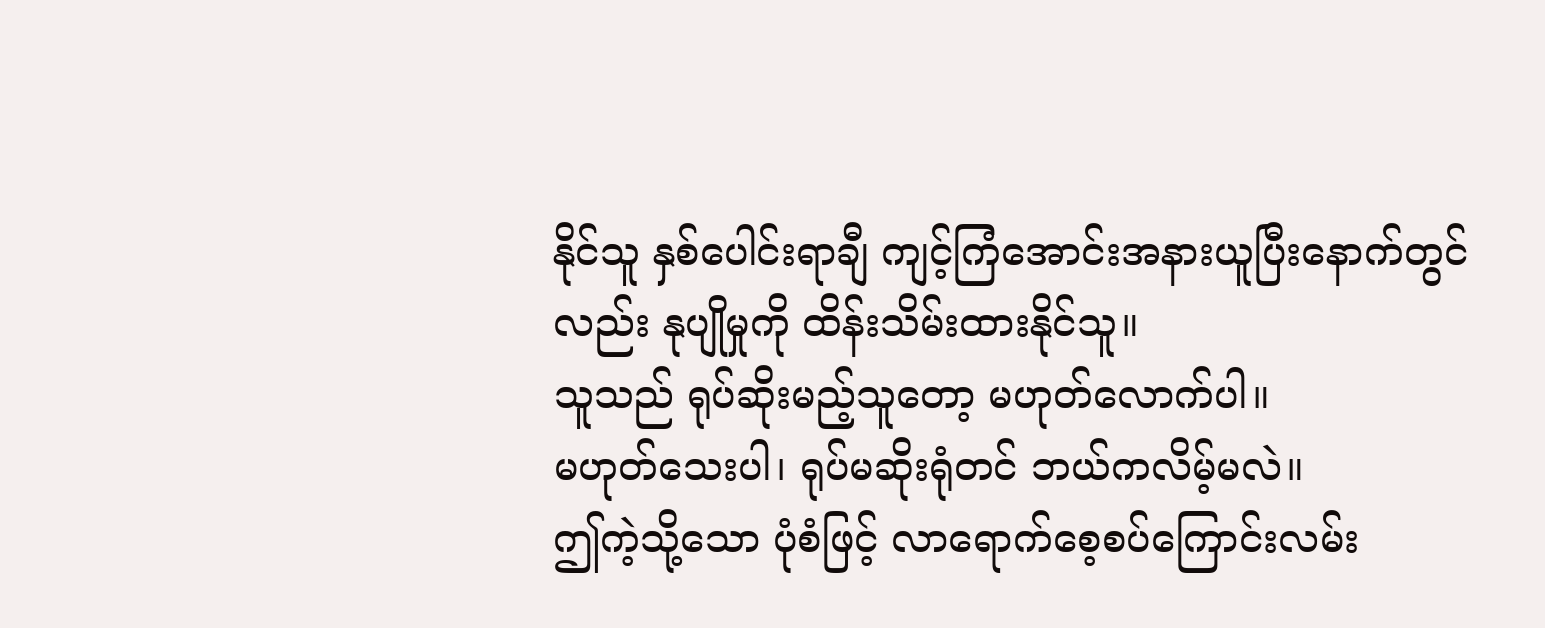နိုင်သူ နှစ်ပေါင်းရာချီ ကျင့်ကြံအောင်းအနားယူပြီးနောက်တွင်လည်း နုပျိုမှုကို ထိန်းသိမ်းထားနိုင်သူ။
သူသည် ရုပ်ဆိုးမည့်သူတော့ မဟုတ်လောက်ပါ။
မဟုတ်သေးပါ၊ ရုပ်မဆိုးရုံတင် ဘယ်ကလိမ့်မလဲ။
ဤကဲ့သို့သော ပုံစံဖြင့် လာရောက်စေ့စပ်ကြောင်းလမ်း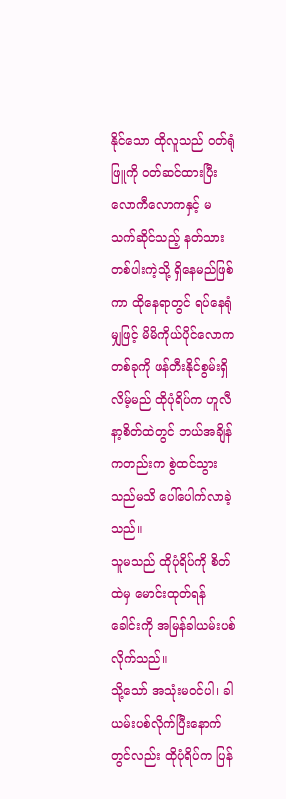နိုင်သော ထိုလူသည် ဝတ်ရုံဖြူကို ဝတ်ဆင်ထားပြီး လောကီလောကနှင့် မသက်ဆိုင်သည့် နတ်သားတစ်ပါးကဲ့သို့ ရှိနေမည်ဖြစ်ကာ ထိုနေရာတွင် ရပ်နေရုံမျှဖြင့် မိမိကိုယ်ပိုင်လောကတစ်ခုကို ဖန်တီးနိုင်စွမ်းရှိလိမ့်မည် ထိုပုံရိပ်က ဟူလီနာ့စိတ်ထဲတွင် ဘယ်အချိန်ကတည်းက စွဲထင်သွားသည်မသိ ပေါ်ပေါက်လာခဲ့သည်။
သူမသည် ထိုပုံရိပ်ကို စိတ်ထဲမှ မောင်းထုတ်ရန် ခေါင်းကို အမြန်ခါယမ်းပစ်လိုက်သည်။
သို့သော် အသုံးမဝင်ပါ၊ ခါယမ်းပစ်လိုက်ပြီးနောက်တွင်လည်း ထိုပုံရိပ်က ပြန်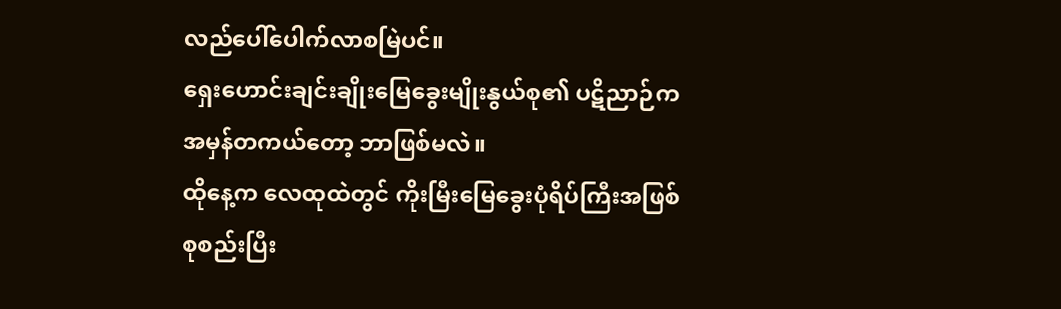လည်ပေါ်ပေါက်လာစမြဲပင်။
ရှေးဟောင်းချင်းချိုးမြေခွေးမျိုးနွယ်စု၏ ပဋိညာဉ်က အမှန်တကယ်တော့ ဘာဖြစ်မလဲ။
ထိုနေ့က လေထုထဲတွင် ကိုးမြီးမြေခွေးပုံရိပ်ကြီးအဖြစ် စုစည်းပြီး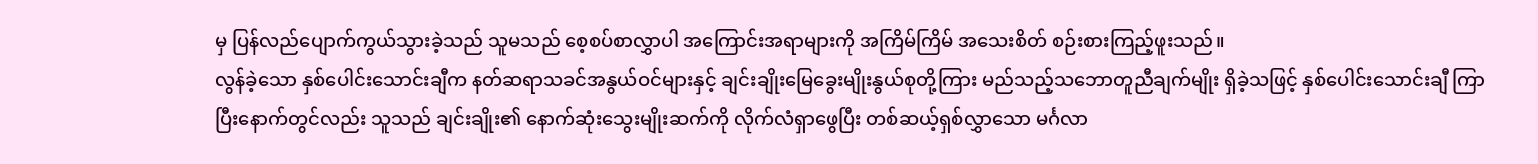မှ ပြန်လည်ပျောက်ကွယ်သွားခဲ့သည် သူမသည် စေ့စပ်စာလွှာပါ အကြောင်းအရာများကို အကြိမ်ကြိမ် အသေးစိတ် စဉ်းစားကြည့်ဖူးသည်။
လွန်ခဲ့သော နှစ်ပေါင်းသောင်းချီက နတ်ဆရာသခင်အနွယ်ဝင်များနှင့် ချင်းချိုးမြေခွေးမျိုးနွယ်စုတို့ကြား မည်သည့်သဘောတူညီချက်မျိုး ရှိခဲ့သဖြင့် နှစ်ပေါင်းသောင်းချီ ကြာပြီးနောက်တွင်လည်း သူသည် ချင်းချိုး၏ နောက်ဆုံးသွေးမျိုးဆက်ကို လိုက်လံရှာဖွေပြီး တစ်ဆယ့်ရှစ်လွှာသော မင်္ဂလာ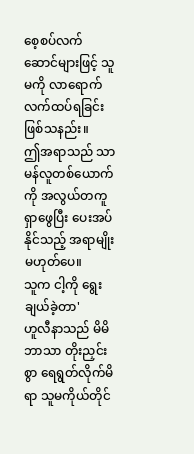စေ့စပ်လက်ဆောင်များဖြင့် သူမကို လာရောက်လက်ထပ်ရခြင်း ဖြစ်သနည်း။
ဤအရာသည် သာမန်လူတစ်ယောက်ကို အလွယ်တကူ ရှာဖွေပြီး ပေးအပ်နိုင်သည့် အရာမျိုး မဟုတ်ပေ။
သူက ငါ့ကို ရွေးချယ်ခဲ့တာ'
ဟူလီနာသည် မိမိဘာသာ တိုးညှင်းစွာ ရေရွတ်လိုက်မိရာ သူမကိုယ်တိုင်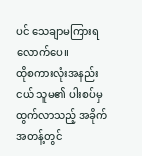ပင် သေချာမကြားရလောက်ပေ။
ထိုစကားလုံးအနည်းငယ် သူမ၏ ပါးစပ်မှ ထွက်လာသည့် အခိုက်အတန့်တွင်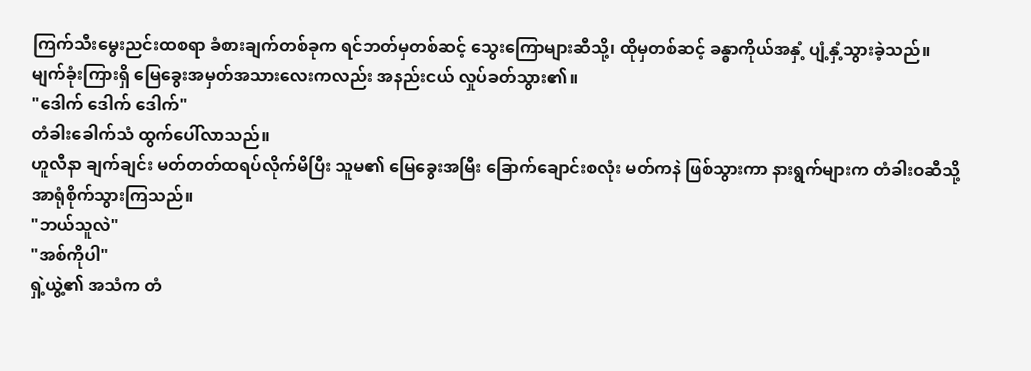ကြက်သီးမွေးညင်းထစရာ ခံစားချက်တစ်ခုက ရင်ဘတ်မှတစ်ဆင့် သွေးကြောများဆီသို့၊ ထိုမှတစ်ဆင့် ခန္ဓာကိုယ်အနှံ့ ပျံ့နှံ့သွားခဲ့သည်။
မျက်ခုံးကြားရှိ မြေခွေးအမှတ်အသားလေးကလည်း အနည်းငယ် လှုပ်ခတ်သွား၏။
"ဒေါက် ဒေါက် ဒေါက်"
တံခါးခေါက်သံ ထွက်ပေါ်လာသည်။
ဟူလီနာ ချက်ချင်း မတ်တတ်ထရပ်လိုက်မိပြီး သူမ၏ မြေခွေးအမြီး ခြောက်ချောင်းစလုံး မတ်ကနဲ ဖြစ်သွားကာ နားရွက်များက တံခါးဝဆီသို့ အာရုံစိုက်သွားကြသည်။
"ဘယ်သူလဲ"
"အစ်ကိုပါ"
ရှဲ့ယွဲ့၏ အသံက တံ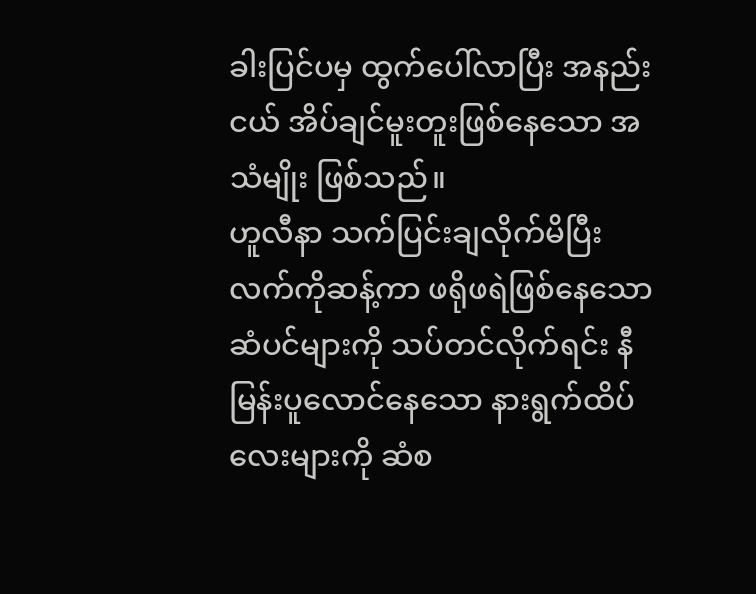ခါးပြင်ပမှ ထွက်ပေါ်လာပြီး အနည်းငယ် အိပ်ချင်မူးတူးဖြစ်နေသော အသံမျိုး ဖြစ်သည်။
ဟူလီနာ သက်ပြင်းချလိုက်မိပြီး လက်ကိုဆန့်ကာ ဖရိုဖရဲဖြစ်နေသော ဆံပင်များကို သပ်တင်လိုက်ရင်း နီမြန်းပူလောင်နေသော နားရွက်ထိပ်လေးများကို ဆံစ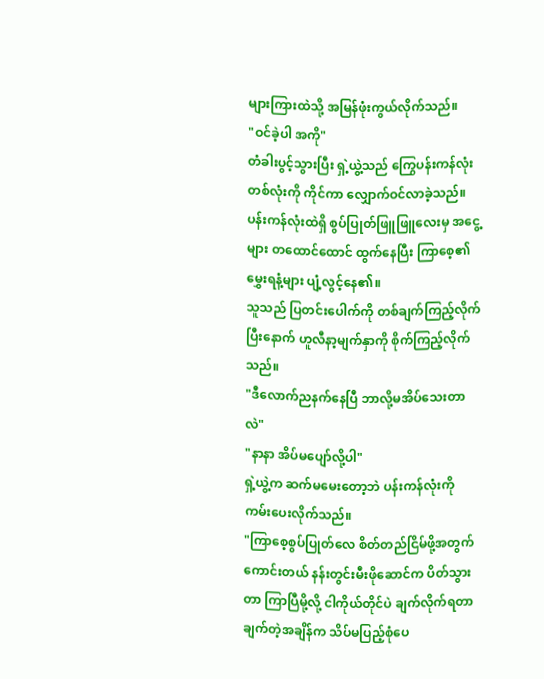များကြားထဲသို့ အမြန်ဖုံးကွယ်လိုက်သည်။
"ဝင်ခဲ့ပါ အကို"
တံခါးပွင့်သွားပြီး ရှဲ့ယွဲ့သည် ကြွေပန်းကန်လုံးတစ်လုံးကို ကိုင်ကာ လျှောက်ဝင်လာခဲ့သည်။ ပန်းကန်လုံးထဲရှိ စွပ်ပြုတ်ဖြူဖြူလေးမှ အငွေ့များ တထောင်ထောင် ထွက်နေပြီး ကြာစေ့၏ မွှေးရနံ့များ ပျံ့လွင့်နေ၏။
သူသည် ပြတင်းပေါက်ကို တစ်ချက်ကြည့်လိုက်ပြီးနောက် ဟူလီနာ့မျက်နှာကို စိုက်ကြည့်လိုက်သည်။
"ဒီလောက်ညနက်နေပြီ ဘာလို့မအိပ်သေးတာလဲ"
"နာနာ အိပ်မပျော်လို့ပါ"
ရှဲ့ယွဲ့က ဆက်မမေးတော့ဘဲ ပန်းကန်လုံးကို ကမ်းပေးလိုက်သည်။
"ကြာစေ့စွပ်ပြုတ်လေ စိတ်တည်ငြိမ်ဖို့အတွက် ကောင်းတယ် နန်းတွင်းမီးဖိုဆောင်က ပိတ်သွားတာ ကြာပြီမို့လို့ ငါကိုယ်တိုင်ပဲ ချက်လိုက်ရတာ ချက်တဲ့အချိန်က သိပ်မပြည့်စုံပေ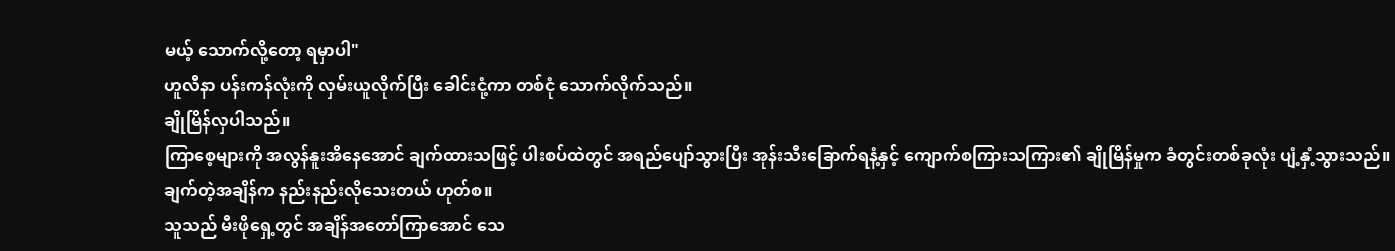မယ့် သောက်လို့တော့ ရမှာပါ"
ဟူလီနာ ပန်းကန်လုံးကို လှမ်းယူလိုက်ပြီး ခေါင်းငုံ့ကာ တစ်ငုံ သောက်လိုက်သည်။
ချိုမြိန်လှပါသည်။
ကြာစေ့များကို အလွန်နူးအိနေအောင် ချက်ထားသဖြင့် ပါးစပ်ထဲတွင် အရည်ပျော်သွားပြီး အုန်းသီးခြောက်ရနံ့နှင့် ကျောက်စကြားသကြား၏ ချိုမြိန်မှုက ခံတွင်းတစ်ခုလုံး ပျံ့နှံ့သွားသည်။
ချက်တဲ့အချိန်က နည်းနည်းလိုသေးတယ် ဟုတ်စ။
သူသည် မီးဖိုရှေ့တွင် အချိန်အတော်ကြာအောင် သေ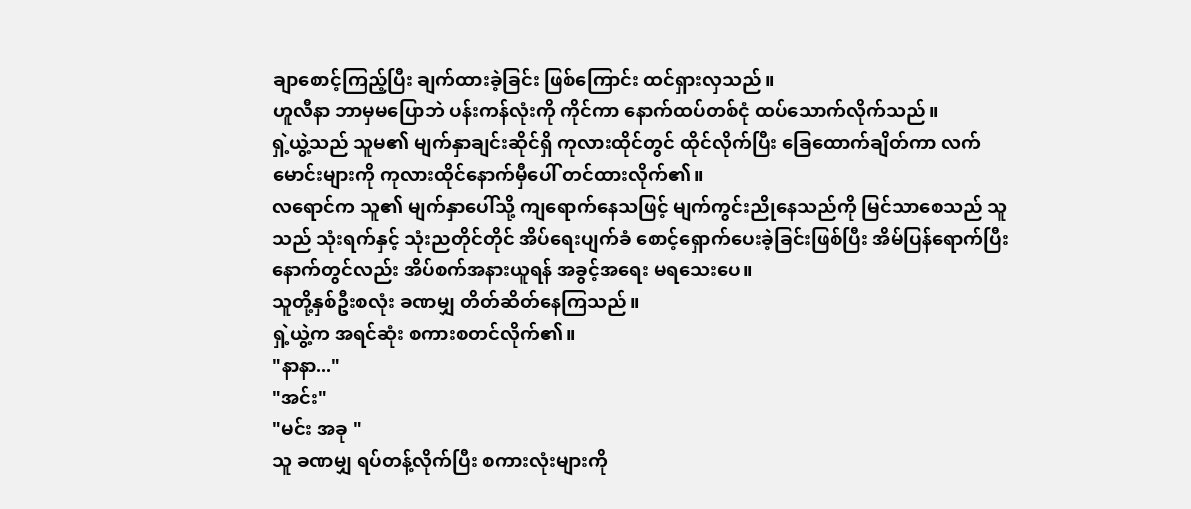ချာစောင့်ကြည့်ပြီး ချက်ထားခဲ့ခြင်း ဖြစ်ကြောင်း ထင်ရှားလှသည်။
ဟူလီနာ ဘာမှမပြောဘဲ ပန်းကန်လုံးကို ကိုင်ကာ နောက်ထပ်တစ်ငုံ ထပ်သောက်လိုက်သည်။
ရှဲ့ယွဲ့သည် သူမ၏ မျက်နှာချင်းဆိုင်ရှိ ကုလားထိုင်တွင် ထိုင်လိုက်ပြီး ခြေထောက်ချိတ်ကာ လက်မောင်းများကို ကုလားထိုင်နောက်မှီပေါ် တင်ထားလိုက်၏။
လရောင်က သူ၏ မျက်နှာပေါ်သို့ ကျရောက်နေသဖြင့် မျက်ကွင်းညိုနေသည်ကို မြင်သာစေသည် သူသည် သုံးရက်နှင့် သုံးညတိုင်တိုင် အိပ်ရေးပျက်ခံ စောင့်ရှောက်ပေးခဲ့ခြင်းဖြစ်ပြီး အိမ်ပြန်ရောက်ပြီးနောက်တွင်လည်း အိပ်စက်အနားယူရန် အခွင့်အရေး မရသေးပေ။
သူတို့နှစ်ဦးစလုံး ခဏမျှ တိတ်ဆိတ်နေကြသည်။
ရှဲ့ယွဲ့က အရင်ဆုံး စကားစတင်လိုက်၏။
"နာနာ..."
"အင်း"
"မင်း အခု "
သူ ခဏမျှ ရပ်တန့်လိုက်ပြီး စကားလုံးများကို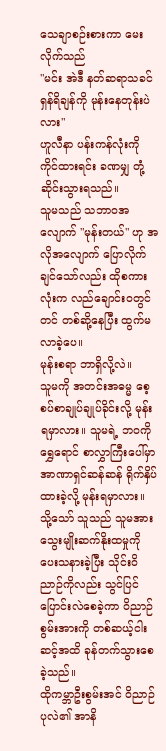သေချာစဉ်းစားကာ မေးလိုက်သည်
"မင်း အဲဒီ နတ်ဆရာသခင် ရှန်ရိချန်ကို မုန်းနေတုန်းပဲလား"
ဟူလီနာ ပန်းကန်လုံးကို ကိုင်ထားရင်း ခဏမျှ တုံ့ဆိုင်းသွားရသည်။
သူမသည် သဘာဝအလျောက် "မုန်းတယ်" ဟု အလိုအလျောက် ပြောလိုက်ချင်သော်လည်း ထိုစကားလုံးက လည်ချောင်းဝတွင်တင် တစ်ဆို့နေပြီး ထွက်မလာခဲ့ပေ။
မုန်းစရာ ဘာရှိလို့လဲ။
သူမကို အတင်းအဓမ္မ စေ့စပ်စာချုပ်ချုပ်ခိုင်းလို့ မုန်းရမှာလား။ သူမရဲ့ ဘဝကို ရွှေရောင် စာလွှာကြီးပေါ်မှာ အာဏာရှင်ဆန်ဆန် ရိုက်နှိပ်ထားခဲ့လို့ မုန်းရမှာလား။
သို့သော် သူသည် သူမအား သွေးမျိုးဆက်နိုးထမှုကို ပေးသနားခဲ့ပြီး သိုင်းဝိညာဉ်ကိုလည်း သွင်ပြင်ပြောင်းလဲစေခဲ့ကာ ဝိညာဉ်စွမ်းအားကို တစ်ဆယ့်ငါးဆင့်အထိ ခုန်တက်သွားစေခဲ့သည်။
ထိုကမ္ဘာဦးစွမ်းအင် ဝိညာဉ်ပုလဲ၏ အာနိ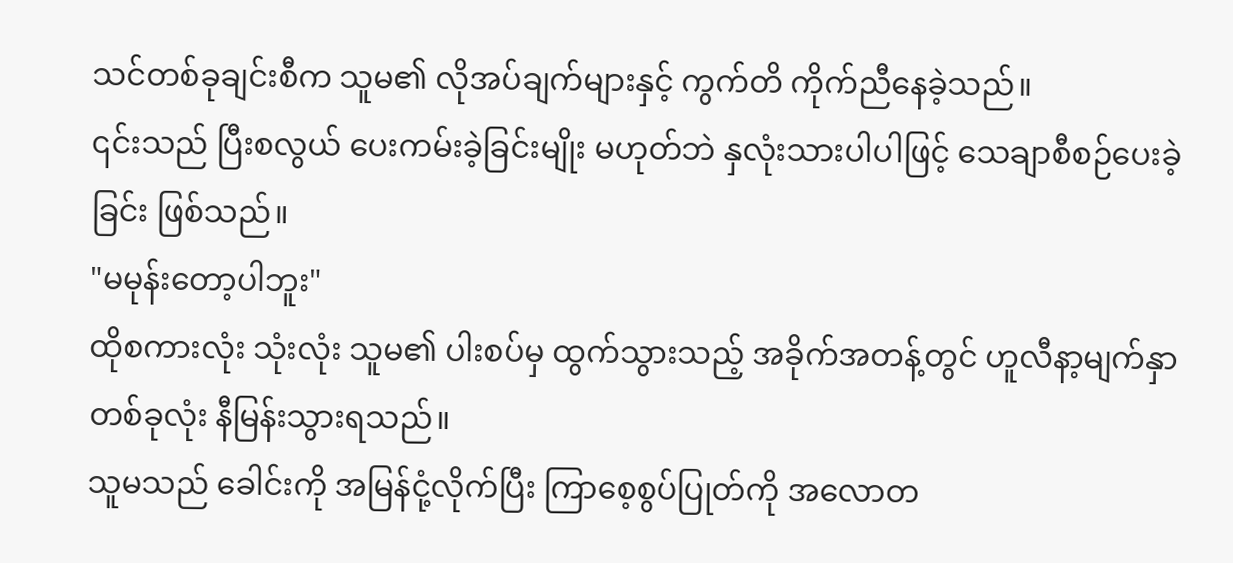သင်တစ်ခုချင်းစီက သူမ၏ လိုအပ်ချက်များနှင့် ကွက်တိ ကိုက်ညီနေခဲ့သည်။
၎င်းသည် ပြီးစလွယ် ပေးကမ်းခဲ့ခြင်းမျိုး မဟုတ်ဘဲ နှလုံးသားပါပါဖြင့် သေချာစီစဉ်ပေးခဲ့ခြင်း ဖြစ်သည်။
"မမုန်းတော့ပါဘူး"
ထိုစကားလုံး သုံးလုံး သူမ၏ ပါးစပ်မှ ထွက်သွားသည့် အခိုက်အတန့်တွင် ဟူလီနာ့မျက်နှာတစ်ခုလုံး နီမြန်းသွားရသည်။
သူမသည် ခေါင်းကို အမြန်ငုံ့လိုက်ပြီး ကြာစေ့စွပ်ပြုတ်ကို အလောတ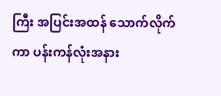ကြီး အပြင်းအထန် သောက်လိုက်ကာ ပန်းကန်လုံးအနား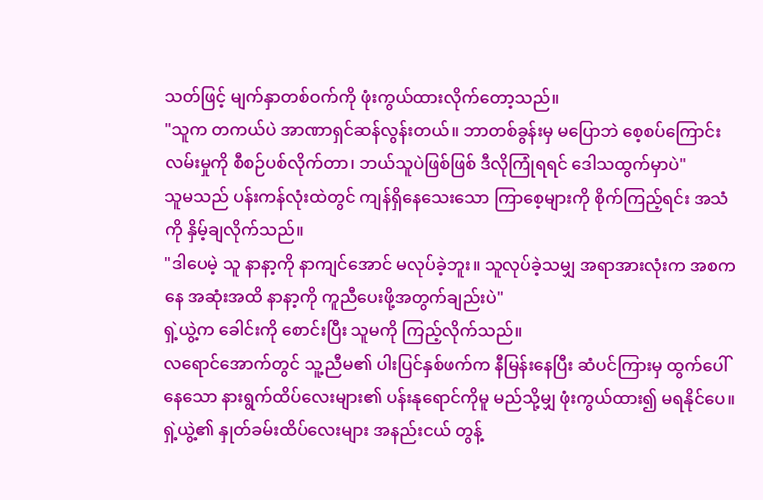သတ်ဖြင့် မျက်နှာတစ်ဝက်ကို ဖုံးကွယ်ထားလိုက်တော့သည်။
"သူက တကယ်ပဲ အာဏာရှင်ဆန်လွန်းတယ်။ ဘာတစ်ခွန်းမှ မပြောဘဲ စေ့စပ်ကြောင်းလမ်းမှုကို စီစဉ်ပစ်လိုက်တာ၊ ဘယ်သူပဲဖြစ်ဖြစ် ဒီလိုကြုံရရင် ဒေါသထွက်မှာပဲ"
သူမသည် ပန်းကန်လုံးထဲတွင် ကျန်ရှိနေသေးသော ကြာစေ့များကို စိုက်ကြည့်ရင်း အသံကို နှိမ့်ချလိုက်သည်။
"ဒါပေမဲ့ သူ နာနာ့ကို နာကျင်အောင် မလုပ်ခဲ့ဘူး။ သူလုပ်ခဲ့သမျှ အရာအားလုံးက အစကနေ အဆုံးအထိ နာနာ့ကို ကူညီပေးဖို့အတွက်ချည်းပဲ"
ရှဲ့ယွဲ့က ခေါင်းကို စောင်းပြီး သူမကို ကြည့်လိုက်သည်။
လရောင်အောက်တွင် သူ့ညီမ၏ ပါးပြင်နှစ်ဖက်က နီမြန်းနေပြီး ဆံပင်ကြားမှ ထွက်ပေါ်နေသော နားရွက်ထိပ်လေးများ၏ ပန်းနုရောင်ကိုမူ မည်သို့မျှ ဖုံးကွယ်ထား၍ မရနိုင်ပေ။
ရှဲ့ယွဲ့၏ နှုတ်ခမ်းထိပ်လေးများ အနည်းငယ် တွန့်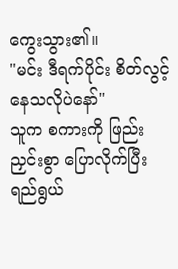ကွေးသွား၏။
"မင်း ဒီရက်ပိုင်း စိတ်လွင့်နေသလိုပဲနော်"
သူက စကားကို ဖြည်းညှင်းစွာ ပြောလိုက်ပြီး ရည်ရွယ်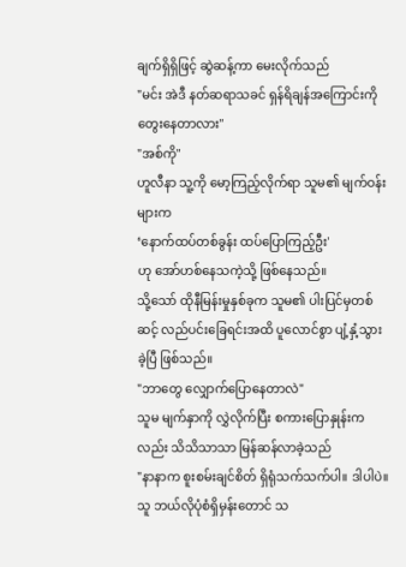ချက်ရှိရှိဖြင့် ဆွဲဆန့်ကာ မေးလိုက်သည်
"မင်း အဲဒီ နတ်ဆရာသခင် ရှန်ရိချန်အကြောင်းကို တွေးနေတာလား"
"အစ်ကို"
ဟူလီနာ သူ့ကို မော့ကြည့်လိုက်ရာ သူမ၏ မျက်ဝန်းများက
‘နောက်ထပ်တစ်ခွန်း ထပ်ပြောကြည့်ဦး'
ဟု အော်ဟစ်နေသကဲ့သို့ ဖြစ်နေသည်။
သို့သော် ထိုနီမြန်းမှုနှစ်ခုက သူမ၏ ပါးပြင်မှတစ်ဆင့် လည်ပင်းခြေရင်းအထိ ပူလောင်စွာ ပျံ့နှံ့သွားခဲ့ပြီ ဖြစ်သည်။
"ဘာတွေ လျှောက်ပြောနေတာလဲ"
သူမ မျက်နှာကို လွှဲလိုက်ပြီး စကားပြောနှုန်းကလည်း သိသိသာသာ မြန်ဆန်လာခဲ့သည်
"နာနာက စူးစမ်းချင်စိတ် ရှိရုံသက်သက်ပါ။ ဒါပါပဲ။ သူ ဘယ်လိုပုံစံရှိမှန်းတောင် သ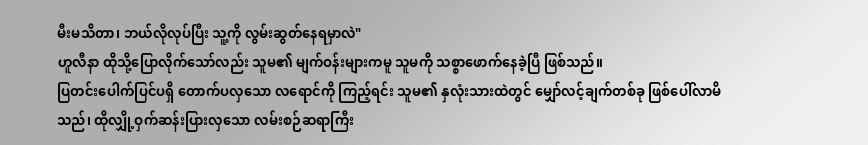မီးမသိတာ၊ ဘယ်လိုလုပ်ပြီး သူ့ကို လွမ်းဆွတ်နေရမှာလဲ"
ဟူလီနာ ထိုသို့ပြောလိုက်သော်လည်း သူမ၏ မျက်ဝန်းများကမူ သူမကို သစ္စာဖောက်နေခဲ့ပြီ ဖြစ်သည်။
ပြတင်းပေါက်ပြင်ပရှိ တောက်ပလှသော လရောင်ကို ကြည့်ရင်း သူမ၏ နှလုံးသားထဲတွင် မျှော်လင့်ချက်တစ်ခု ဖြစ်ပေါ်လာမိသည်၊ ထိုလျှို့ဝှက်ဆန်းပြားလှသော လမ်းစဉ်ဆရာကြီး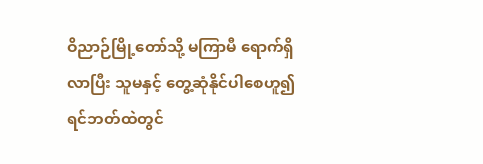ဝိညာဉ်မြို့တော်သို့ မကြာမီ ရောက်ရှိလာပြီး သူမနှင့် တွေ့ဆုံနိုင်ပါစေဟူ၍ ရင်ဘတ်ထဲတွင်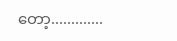တော့.............